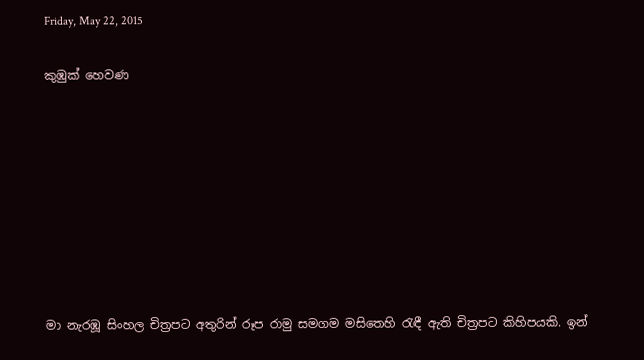Friday, May 22, 2015

කුඹුක් හෙවණ








මා නැරඹූ සිංහල චිත්‍රපට අතුරින් රූප රාමු සමගම මසිතෙහි රැඳී ඇති චිත්‍රපට කිහිපයකි. ඉන්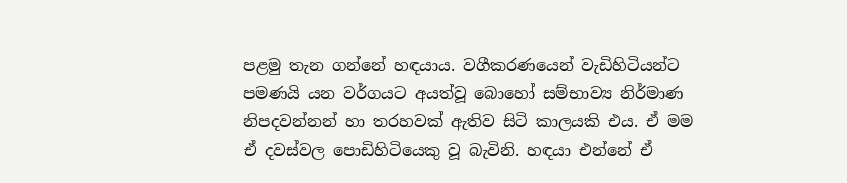පළමු තැන ගන්නේ හඳයාය. වගීකරණයෙන් වැඩිහිටියන්ට පමණයි යන වර්ගයට අයත්වූ බොහෝ සම්භාව්‍ය නිර්මාණ නිපදවන්නන් හා තරහවක් ඇතිව සිටි කාලයකි එය. ඒ මම ඒ දවස්වල පොඩිහිටියෙකු වූ බැවිනි. හඳයා එන්නේ ඒ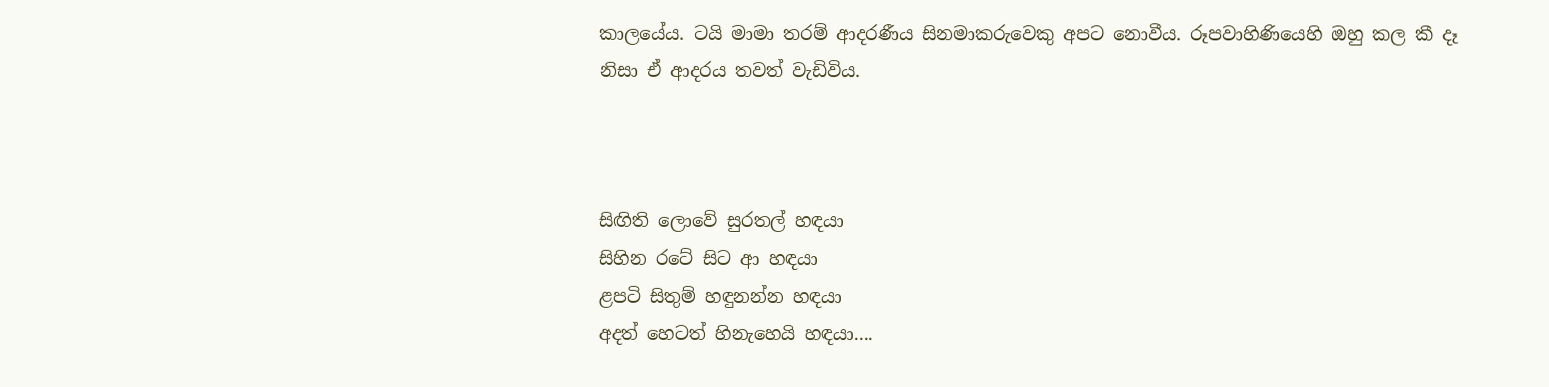කාලයේය. ටයි මාමා තරම් ආදරණීය සිනමාකරුවෙකු අපට නොවීය. රූපවාහිණියෙහි ඔහු කල කී දෑ නිසා ඒ ආදරය තවත් වැඩිවිය.



සිඟිති ලොවේ සුරතල් හඳයා
සිහින රටේ සිට ආ හඳයා
ළපටි සිතුම් හඳුනන්න හඳයා
අදත් හෙටත් හිනැහෙයි හඳයා....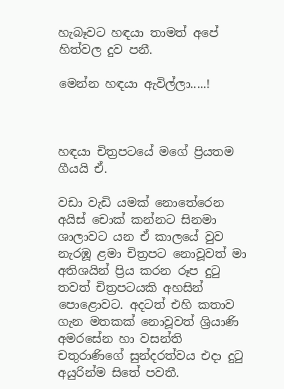හැබෑවට හඳයා තාමත් අපේ හිත්වල දුව පනී.

මෙන්න හඳයා ඇවිල්ලා.....!



හඳයා චිත්‍රපටයේ මගේ ප්‍රියතම ගීයයි ඒ.

වඩා වැඩි යමක් නොතේරෙන අයිස් චොක් කන්නට සිනමා ශාලාවට යන ඒ කාලයේ වුව නැරඹූ ළමා චිත්‍රපට නොවූවත් මා අතිශයින් ප්‍රිය කරන රූප දුටු තවත් චිත්‍රපටයකි අහසින් පොළොවට. අදටත් එහි කතාව ගැන මතකක් නොවූවත් ශ්‍රියාණි අමරසේන හා වසන්ති චතුරාණිගේ සුන්දරත්වය එදා දුටු අයුරින්ම සිතේ පවතී.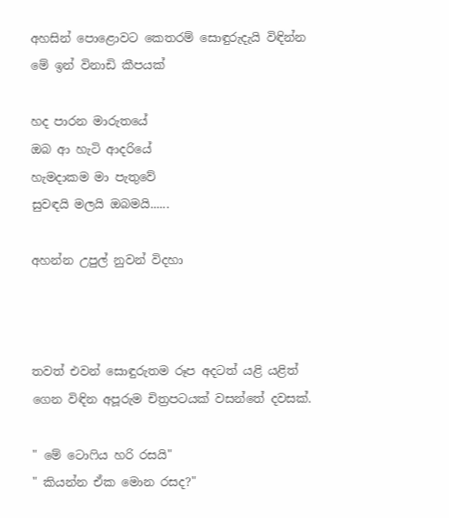අහසින් පොළොවට කෙතරම් සොඳුරුදැයි විඳින්න මේ ඉන් විනාඩි කීපයක්

හද පාරන මාරුතයේ
ඔබ ආ හැටි ආදරියේ
හැමදාකම මා පැතුවේ
සුවඳයි මලයි ඔබමයි......

අහන්න උපුල් නුවන් විදහා



තවත් එවන් සොඳුරුතම රූප අදටත් යළි යළිත් ගෙන විඳින අපූරුම චිත්‍රපටයක් වසන්තේ දවසක්.

" මේ ටොෆිය හරි රසයි"
" කියන්න ඒක මොන රසද?"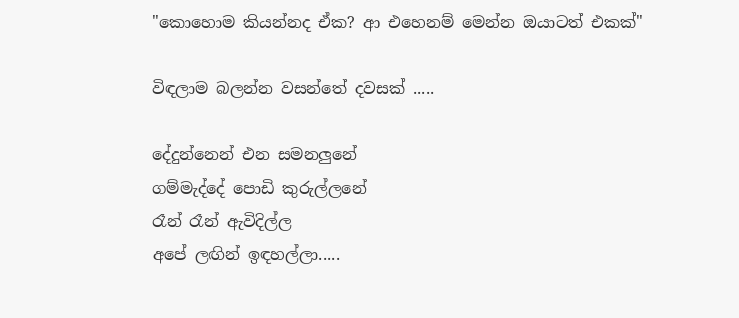"කොහොම කියන්නද ඒක? ආ එහෙනම් මෙන්න ඔයාටත් එකක්"

විඳලාම බලන්න වසන්තේ දවසක් .....

දේදුන්නෙන් එන සමනලුනේ
ගම්මැද්දේ පොඩි කුරුල්ලනේ
රෑන් රෑන් ඇවිදිල්ල
අපේ ලඟින් ඉඳහල්ලා.....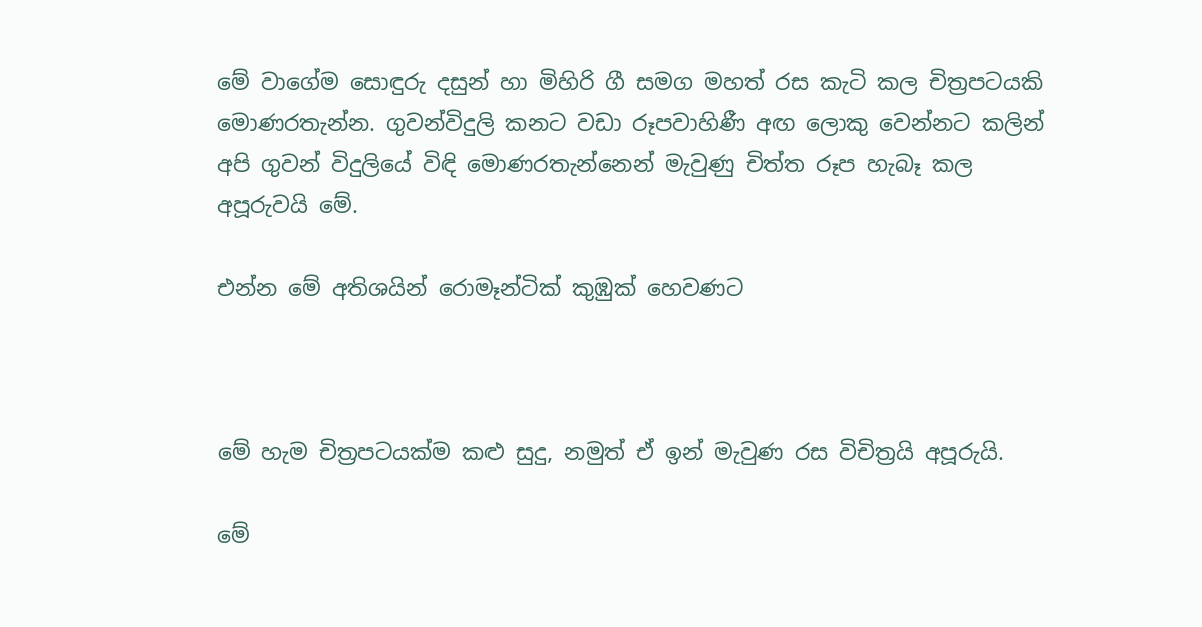මේ වාගේම සොඳුරු දසුන් හා මිහිරි ගී සමග මහත් රස කැටි කල චිත්‍රපටයකි මොණරතැන්න. ගුවන්විදුලි කනට වඩා රූපවාහිණී අඟ ලොකු වෙන්නට කලින් අපි ගුවන් විදුලියේ විඳි මොණරතැන්නෙන් මැවුණු චිත්ත රූප හැබෑ කල අපූරුවයි මේ.

එන්න මේ අතිශයින් රොමෑන්ටික් කුඹුක් හෙවණට



මේ හැම චිත්‍රපටයක්ම කළු සුදු, නමුත් ඒ ඉන් මැවුණ රස විචිත්‍රයි අපූරුයි.

මේ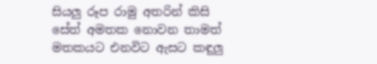සියලු රූප රාමු අතරින් කිසි සේත් අමතක නොවන තාමත් මතකයට එනවිට ඇසට කඳුලු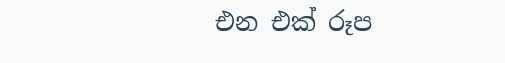එන එක් රූප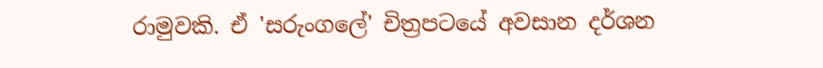රාමුවකි. ඒ 'සරුංගලේ' චිත්‍රපටයේ අවසාන දර්ශන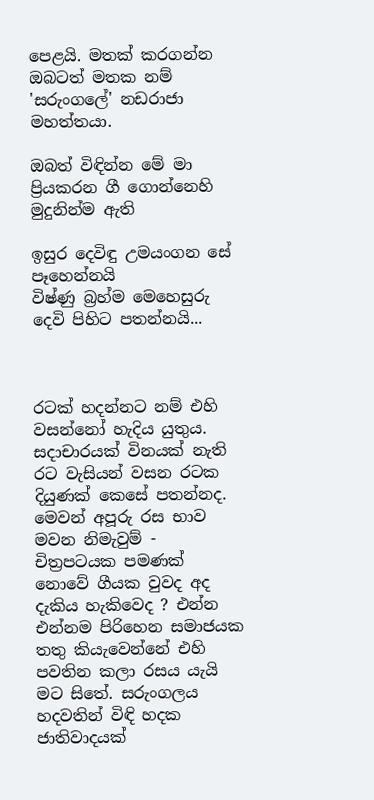පෙළයි. මතක් කරගන්න ඔබටත් මතක නම් 'සරුංගලේ' නඩරාජා මහත්තයා.

ඔබත් විඳින්න මේ මා ප්‍රියකරන ගී ගොන්නෙහි මුදුනින්ම ඇති

ඉසුර දෙවිඳු උමයංගන සේ පෑහෙන්නයි
විෂ්ණු බ්‍රහ්ම මෙහෙසුරු දෙවි පිහිට පතන්නයි...



රටක් හදන්නට නම් එහි වසන්නෝ හැදිය යුතුය. සදාචාරයක් විනයක් නැති රට වැසියන් වසන රටක දියුණක් කෙසේ පතන්නද. මෙවන් අපූරු රස භාව මවන නිමැවුම් - චිත්‍රපටයක පමණක් නොවේ ගීයක වුවද අද දැකිය හැකිවෙද ? එන්න එන්නම පිරිහෙන සමාජයක තතු කියැවෙන්නේ එහි පවතින කලා රසය යැයි මට සිතේ. සරුංගලය හදවතින් විඳි හදක ජාතිවාදයක්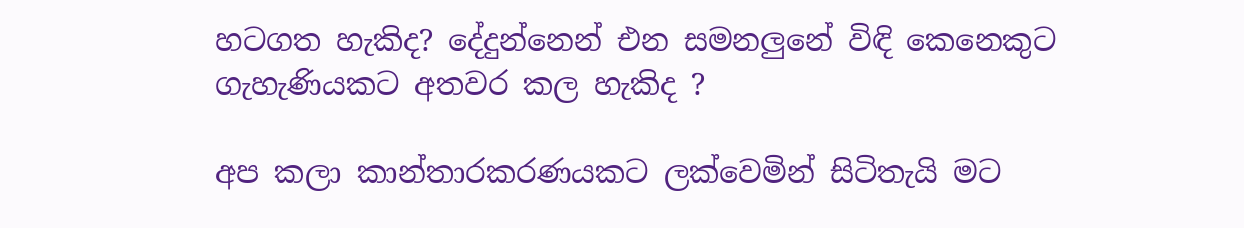හටගත හැකිද? දේදුන්නෙන් එන සමනලුනේ විඳි කෙනෙකුට ගැහැණියකට අතවර කල හැකිද ?

අප කලා කාන්තාරකරණයකට ලක්වෙමින් සිටිතැයි මට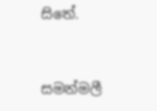සිතේ.


සමන්මලී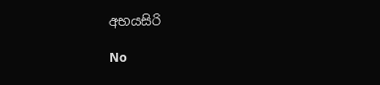අභයසිරි

No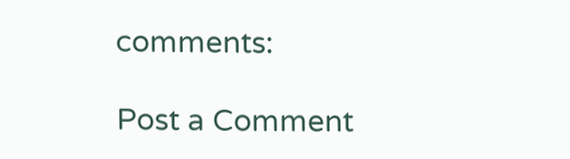comments:

Post a Comment